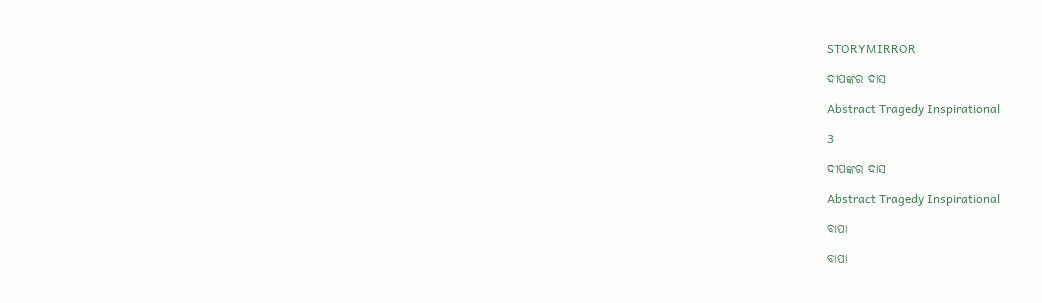STORYMIRROR

ଦୀପଙ୍କର ଦାସ

Abstract Tragedy Inspirational

3

ଦୀପଙ୍କର ଦାସ

Abstract Tragedy Inspirational

ବାପା

ବାପା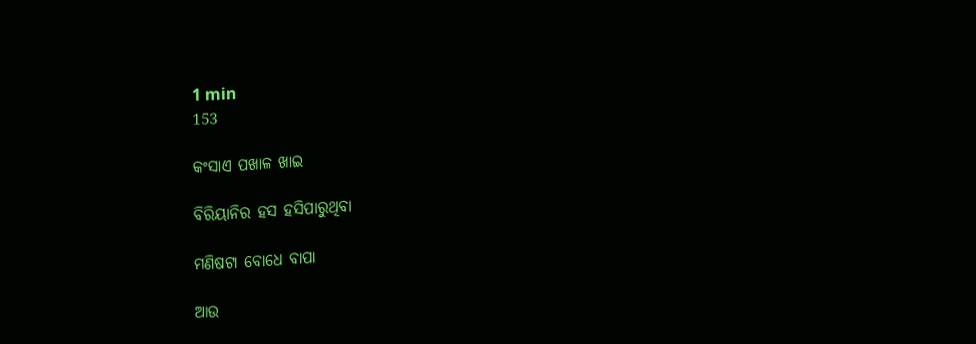1 min
153

କଂସାଏ ପଖାଳ ଖାଇ

ବିରିୟାନିର ହସ ହସିପାରୁଥିବା

ମଣିଷଟା ବୋଧେ ବାପା

ଆଉ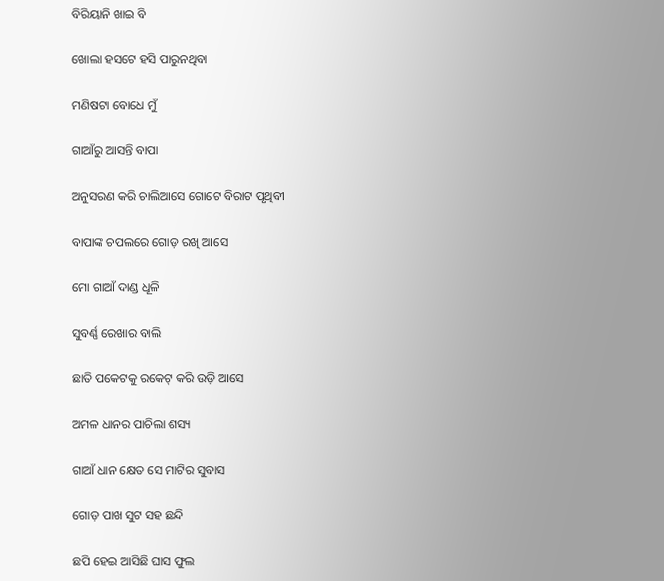ବିରିୟାନି ଖାଇ ବି

ଖୋଲା ହସଟେ ହସି ପାରୁନଥିବା

ମଣିଷଟା ବୋଧେ ମୁଁ

ଗାଆଁରୁ ଆସନ୍ତି ବାପା

ଅନୁସରଣ କରି ଚାଲିଆସେ ଗୋଟେ ବିରାଟ ପୃଥିବୀ

ବାପାଙ୍କ ଚପଲରେ ଗୋଡ଼ ରଖି ଆସେ

ମୋ ଗାଆଁ ଦାଣ୍ଡ ଧୂଳି

ସୁବର୍ଣ୍ଣ ରେଖାର ବାଲି

ଛାତି ପକେଟକୁ ରକେଟ୍ କରି ଉଡ଼ି ଆସେ

ଅମଳ ଧାନର ପାଚିଲା ଶସ୍ୟ

ଗାଆଁ ଧାନ କ୍ଷେତ ସେ ମାଟିର ସୁବାସ

ଗୋଡ଼ ପାଖ ସୁଟ ସହ ଛନ୍ଦି

ଛପି ହେଇ ଆସିଛି ଘାସ ଫୁଲ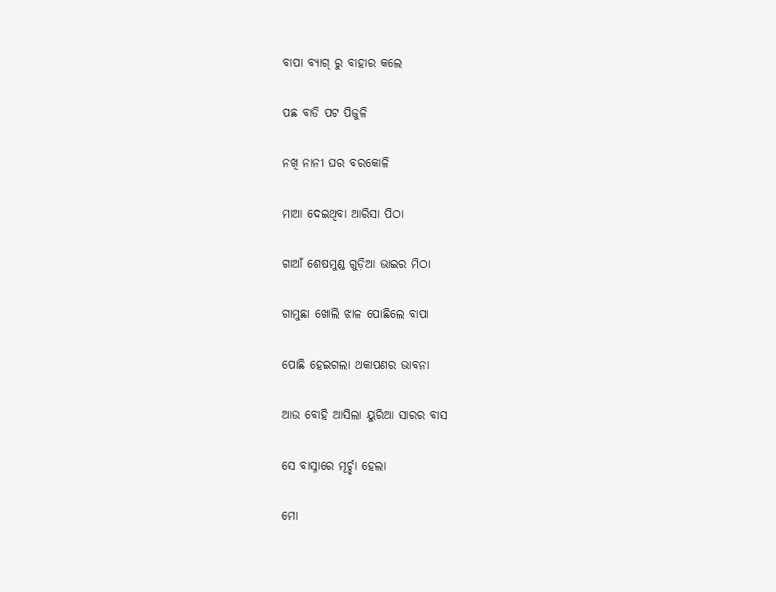ବାପା ବ୍ୟାଗ୍ ରୁ ବାହାର କଲେ

ପଛ ବାଡି ପଟ ପିଜୁଳି

ନଖି ନାନୀ ଘର ବରକୋଳି

ମାଆ ଦେଇଥିବା ଆରିସା ପିଠା

ଗାଆଁ ଶେଷମୁଣ୍ଡ ଗୁଡ଼ିଆ ଭାଇର ମିଠା

ଗାମୁଛା ଖୋଲି ଝାଳ ପୋଛିଲେ ବାପା

ପୋଛି ହେଇଗଲା ଥକାପଣର ଭାବନା

ଆଉ ବୋହି ଆସିଲା ୟୁରିଆ ସାରର ବାସ

ସେ ବାସ୍ନାରେ ମୂର୍ଚ୍ଛା ହେଲା

ମୋ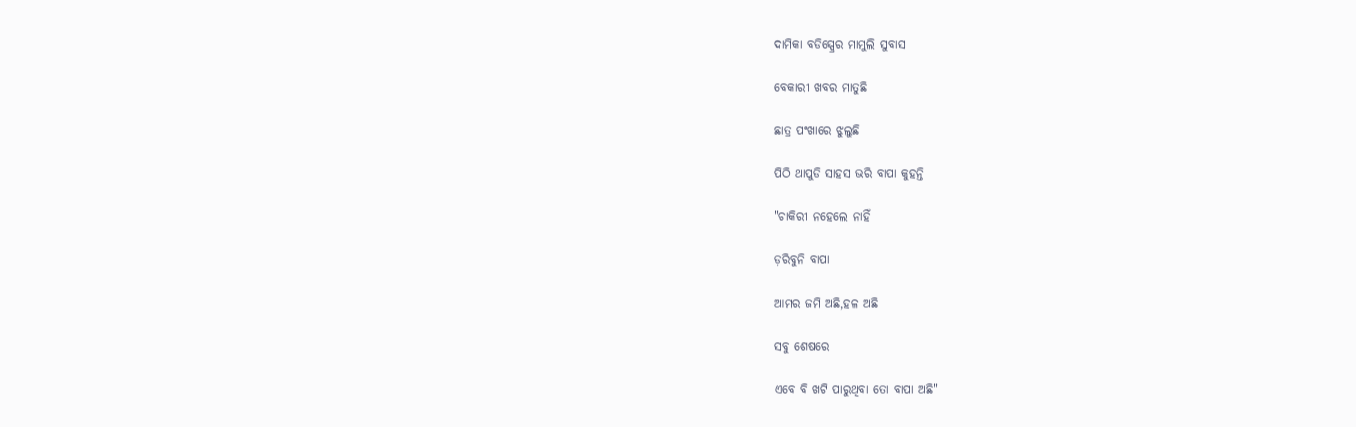ଦାମିକା ବଡିସ୍ପ୍ରେର ମାମୁଲି ସୁବାସ

ବେକାରୀ ଖବର ମାତୁଛି

ଛାତ୍ର ପଂଖାରେ ଝୁଲୁଛି

ପିଠି ଥାପୁଡି ସାହସ ଭରି ବାପା କୁହନ୍ତି

"ଚାକିରୀ ନହେଲେ ନାହିଁ

ଡ଼ରିବୁନି ବାପା

ଆମର ଜମି ଅଛି,ହଳ ଅଛି

ସବୁ ଶେଷରେ

ଏବେ ବି ଖଟି ପାରୁଥିବା ତୋ ବାପା ଅଛି"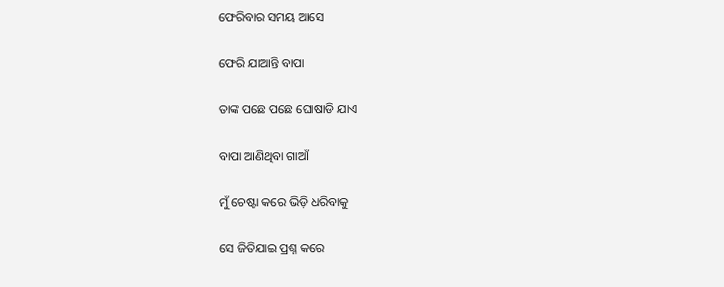ଫେରିବାର ସମୟ ଆସେ

ଫେରି ଯାଆନ୍ତି ବାପା

ତାଙ୍କ ପଛେ ପଛେ ଘୋଷାଡି ଯାଏ

ବାପା ଆଣିଥିବା ଗାଆଁ

ମୁଁ ଚେଷ୍ଟା କରେ ଭିଡ଼ି ଧରିବାକୁ

ସେ ଜିତିଯାଇ ପ୍ରଶ୍ନ କରେ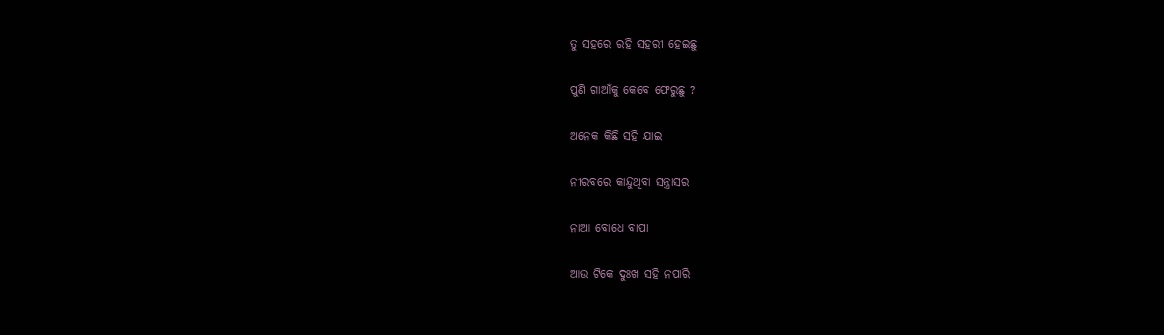ତୁ ସହରେ ରହି ସହରୀ ହେଇଛୁ

ପୁଣି ଗାଆଁକୁ କେବେ ଫେରୁଛୁ ?

ଅନେକ କିଛି ସହି ଯାଇ

ନୀରବରେ କାନ୍ଦୁଥିବା ସନ୍ତ୍ରାସର

ନାଆ ବୋଧେ ବାପା

ଆଉ ଟିକେ ଦୁଃଖ ସହି ନପାରି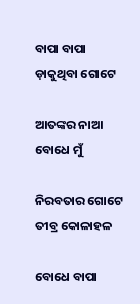ବାପା ବାପା ଡ଼ାକୁଥିବା ଗୋଟେ

ଆତଙ୍କର ନାଆ ବୋଧେ ମୁଁ

ନିରବତାର ଗୋଟେ ତୀବ୍ର କୋଳାହଳ

ବୋଧେ ବାପା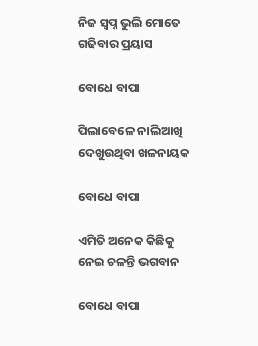ନିଜ ସ୍ବପ୍ନ ଭୁଲି ମୋତେ ଗଢିବାର ପ୍ରୟାସ

ବୋଧେ ବାପା

ପିଲାବେଳେ ନାଲିଆଖି ଦେଖୁଉଥିବା ଖଳନାୟକ

ବୋଧେ ବାପା

ଏମିତି ଅନେକ କିଛିକୁ ନେଇ ଚଳନ୍ତି ଭଗବାନ

ବୋଧେ ବାପା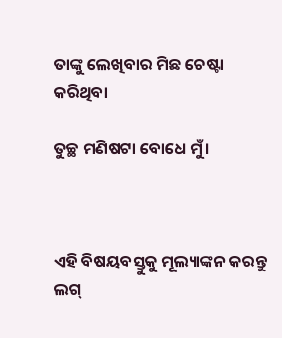ତାଙ୍କୁ ଲେଖିବାର ମିଛ ଚେଷ୍ଟା କରିଥିବା

ତୁଚ୍ଛ ମଣିଷଟା ବୋଧେ ମୁଁ।



ଏହି ବିଷୟବସ୍ତୁକୁ ମୂଲ୍ୟାଙ୍କନ କରନ୍ତୁ
ଲଗ୍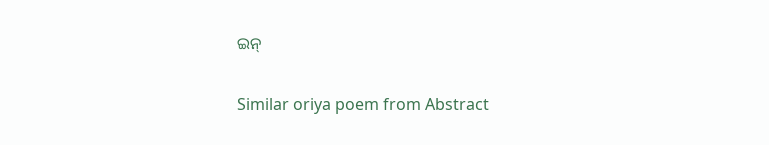ଇନ୍

Similar oriya poem from Abstract